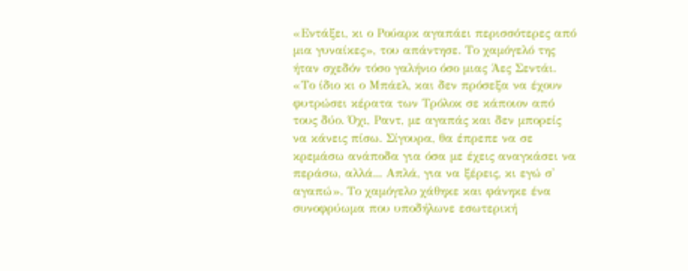«Εντάξει, κι ο Ρούαρκ αγαπάει περισσότερες από μια γυναίκες», του απάντησε. Το χαμόγελό της ήταν σχεδόν τόσο γαλήνιο όσο μιας Άες Σεντάι. «Το ίδιο κι ο Μπάελ, και δεν πρόσεξα να έχουν φυτρώσει κέρατα των Τρόλοκ σε κάποιον από τους δύο. Όχι, Ραντ, με αγαπάς και δεν μπορείς να κάνεις πίσω. Σίγουρα, θα έπρεπε να σε κρεμάσω ανάποδα για όσα με έχεις αναγκάσει να περάσω, αλλά... Απλά, για να ξέρεις, κι εγώ σ' αγαπώ». Το χαμόγελο χάθηκε και φάνηκε ένα συνοφρύωμα που υποδήλωνε εσωτερική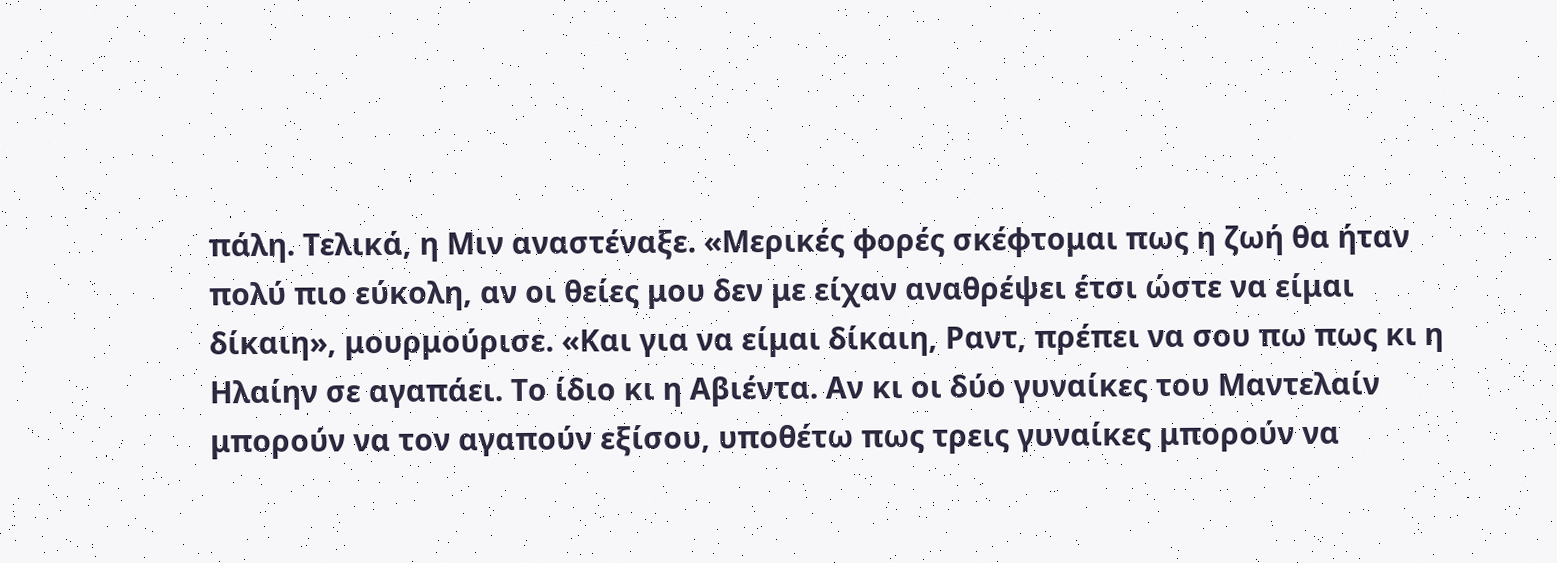πάλη. Τελικά, η Μιν αναστέναξε. «Μερικές φορές σκέφτομαι πως η ζωή θα ήταν πολύ πιο εύκολη, αν οι θείες μου δεν με είχαν αναθρέψει έτσι ώστε να είμαι δίκαιη», μουρμούρισε. «Και για να είμαι δίκαιη, Ραντ, πρέπει να σου πω πως κι η Ηλαίην σε αγαπάει. Το ίδιο κι η Αβιέντα. Αν κι οι δύο γυναίκες του Μαντελαίν μπορούν να τον αγαπούν εξίσου, υποθέτω πως τρεις γυναίκες μπορούν να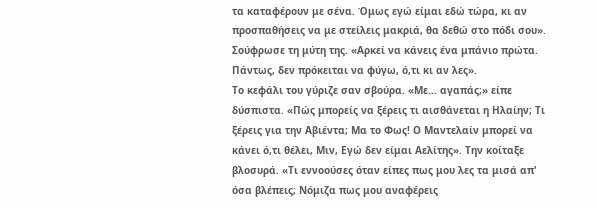τα καταφέρουν με σένα. Όμως εγώ είμαι εδώ τώρα, κι αν προσπαθήσεις να με στείλεις μακριά, θα δεθώ στο πόδι σου». Σούφρωσε τη μύτη της. «Αρκεί να κάνεις ένα μπάνιο πρώτα. Πάντως, δεν πρόκειται να φύγω, ό,τι κι αν λες».
Το κεφάλι του γύριζε σαν σβούρα. «Με... αγαπάς;» είπε δύσπιστα. «Πώς μπορείς να ξέρεις τι αισθάνεται η Ηλαίην; Τι ξέρεις για την Αβιέντα; Μα το Φως! Ο Μαντελαίν μπορεί να κάνει ό,τι θέλει, Μιν, Εγώ δεν είμαι Αελίτης». Την κοίταξε βλοσυρά. «Τι εννοούσες όταν είπες πως μου λες τα μισά απ' όσα βλέπεις; Νόμιζα πως μου αναφέρεις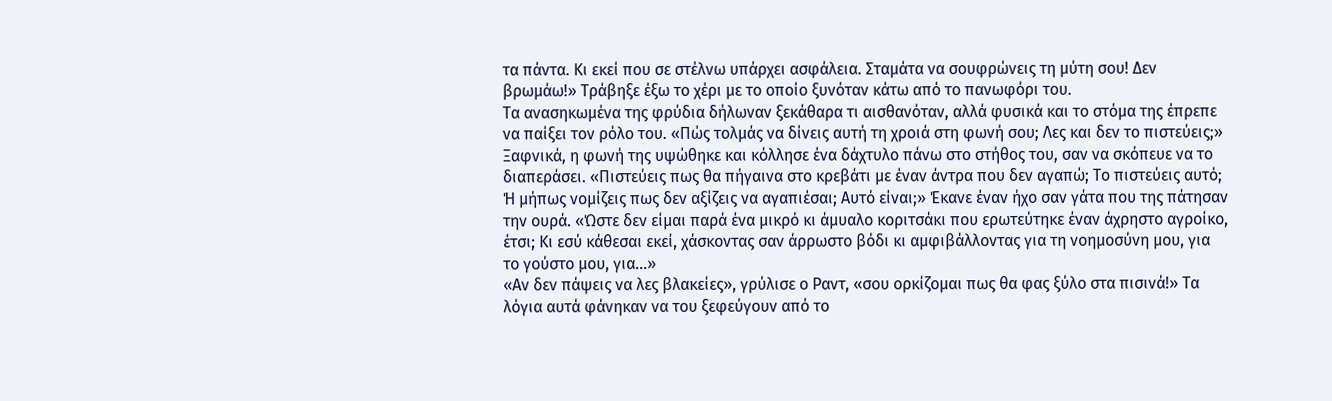τα πάντα. Κι εκεί που σε στέλνω υπάρχει ασφάλεια. Σταμάτα να σουφρώνεις τη μύτη σου! Δεν βρωμάω!» Τράβηξε έξω το χέρι με το οποίο ξυνόταν κάτω από το πανωφόρι του.
Τα ανασηκωμένα της φρύδια δήλωναν ξεκάθαρα τι αισθανόταν, αλλά φυσικά και το στόμα της έπρεπε να παίξει τον ρόλο του. «Πώς τολμάς να δίνεις αυτή τη χροιά στη φωνή σου; Λες και δεν το πιστεύεις;» Ξαφνικά, η φωνή της υψώθηκε και κόλλησε ένα δάχτυλο πάνω στο στήθος του, σαν να σκόπευε να το διαπεράσει. «Πιστεύεις πως θα πήγαινα στο κρεβάτι με έναν άντρα που δεν αγαπώ; Το πιστεύεις αυτό; Ή μήπως νομίζεις πως δεν αξίζεις να αγαπιέσαι; Αυτό είναι;» Έκανε έναν ήχο σαν γάτα που της πάτησαν την ουρά. «Ώστε δεν είμαι παρά ένα μικρό κι άμυαλο κοριτσάκι που ερωτεύτηκε έναν άχρηστο αγροίκο, έτσι; Κι εσύ κάθεσαι εκεί, χάσκοντας σαν άρρωστο βόδι κι αμφιβάλλοντας για τη νοημοσύνη μου, για το γούστο μου, για...»
«Αν δεν πάψεις να λες βλακείες», γρύλισε ο Ραντ, «σου ορκίζομαι πως θα φας ξύλο στα πισινά!» Τα λόγια αυτά φάνηκαν να του ξεφεύγουν από το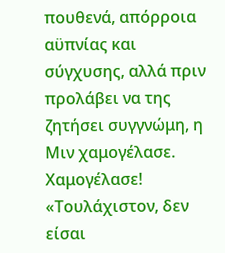πουθενά, απόρροια αϋπνίας και σύγχυσης, αλλά πριν προλάβει να της ζητήσει συγγνώμη, η Μιν χαμογέλασε. Χαμογέλασε!
«Τουλάχιστον, δεν είσαι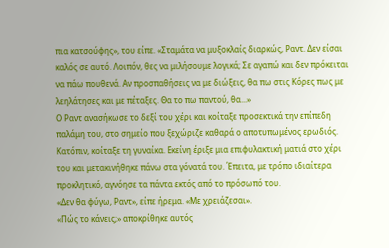πια κατσούφης», του είπε. «Σταμάτα να μυξοκλαίς διαρκώς, Ραντ. Δεν είσαι καλός σε αυτό. Λοιπόν, θες να μιλήσουμε λογικά; Σε αγαπώ και δεν πρόκειται να πάω πουθενά. Αν προσπαθήσεις να με διώξεις, θα πω στις Κόρες πως με λεηλάτησες και με πέταξες. Θα το πω παντού, θα...»
Ο Ραντ ανασήκωσε το δεξί του χέρι και κοίταξε προσεκτικά την επίπεδη παλάμη του, στο σημείο που ξεχώριζε καθαρά ο αποτυπωμένος ερωδιός. Κατόπιν, κοίταξε τη γυναίκα. Εκείνη έριξε μια επιφυλακτική ματιά στο χέρι του και μετακινήθηκε πάνω στα γόνατά του. Έπειτα, με τρόπο ιδιαίτερα προκλητικό, αγνόησε τα πάντα εκτός από το πρόσωπό του.
«Δεν θα φύγω, Ραντ», είπε ήρεμα. «Με χρειάζεσαι».
«Πώς το κάνεις;» αποκρίθηκε αυτός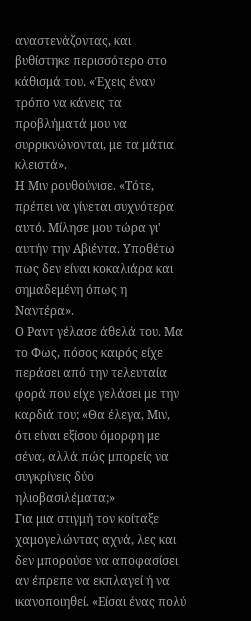αναστενάζοντας, και βυθίστηκε περισσότερο στο κάθισμά του. «Έχεις έναν τρόπο να κάνεις τα προβλήματά μου να συρρικνώνονται, με τα μάτια κλειστά».
Η Μιν ρουθούνισε. «Τότε, πρέπει να γίνεται συχνότερα αυτό. Μίλησε μου τώρα γι' αυτήν την Αβιέντα. Υποθέτω πως δεν είναι κοκαλιάρα και σημαδεμένη όπως η Ναντέρα».
Ο Ραντ γέλασε άθελά του. Μα το Φως, πόσος καιρός είχε περάσει από την τελευταία φορά που είχε γελάσει με την καρδιά του; «Θα έλεγα, Μιν, ότι είναι εξίσου όμορφη με σένα, αλλά πώς μπορείς να συγκρίνεις δύο ηλιοβασιλέματα;»
Για μια στιγμή τον κοίταξε χαμογελώντας αχνά, λες και δεν μπορούσε να αποφασίσει αν έπρεπε να εκπλαγεί ή να ικανοποιηθεί. «Είσαι ένας πολύ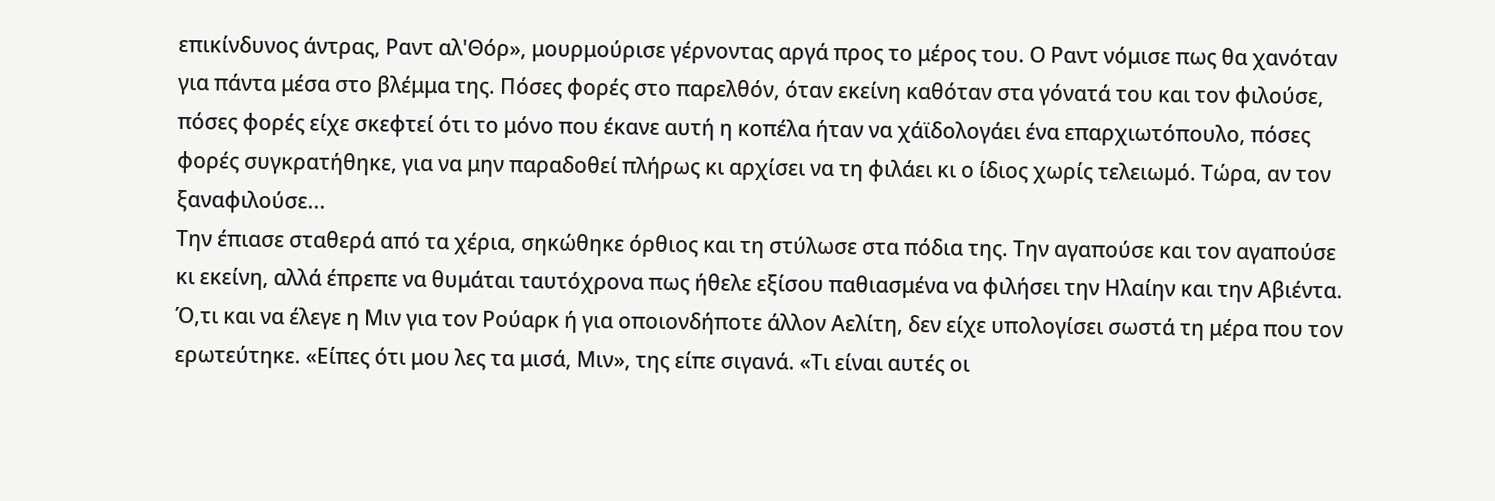επικίνδυνος άντρας, Ραντ αλ'Θόρ», μουρμούρισε γέρνοντας αργά προς το μέρος του. Ο Ραντ νόμισε πως θα χανόταν για πάντα μέσα στο βλέμμα της. Πόσες φορές στο παρελθόν, όταν εκείνη καθόταν στα γόνατά του και τον φιλούσε, πόσες φορές είχε σκεφτεί ότι το μόνο που έκανε αυτή η κοπέλα ήταν να χάϊδολογάει ένα επαρχιωτόπουλο, πόσες φορές συγκρατήθηκε, για να μην παραδοθεί πλήρως κι αρχίσει να τη φιλάει κι ο ίδιος χωρίς τελειωμό. Τώρα, αν τον ξαναφιλούσε...
Την έπιασε σταθερά από τα χέρια, σηκώθηκε όρθιος και τη στύλωσε στα πόδια της. Την αγαπούσε και τον αγαπούσε κι εκείνη, αλλά έπρεπε να θυμάται ταυτόχρονα πως ήθελε εξίσου παθιασμένα να φιλήσει την Ηλαίην και την Αβιέντα. Ό,τι και να έλεγε η Μιν για τον Ρούαρκ ή για οποιονδήποτε άλλον Αελίτη, δεν είχε υπολογίσει σωστά τη μέρα που τον ερωτεύτηκε. «Είπες ότι μου λες τα μισά, Μιν», της είπε σιγανά. «Τι είναι αυτές οι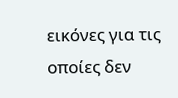εικόνες για τις οποίες δεν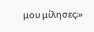μου μίλησες;»